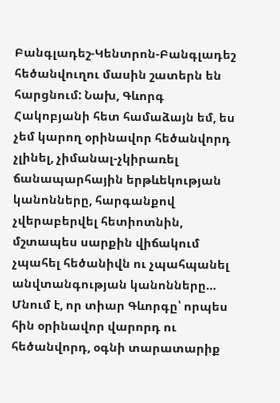Բանգլադեշ-Կենտրոն-Բանգլադեշ հեծանվուղու մասին շատերն են հարցնում: Նախ, Գևորգ Հակոբյանի հետ համաձայն եմ, ես չեմ կարող օրինավոր հեծանվորդ չլինել, չիմանալ-չկիրառել ճանապարհային երթևեկության կանոնները, հարգանքով չվերաբերվել հետիոտնին, մշտապես սարքին վիճակում չպահել հեծանիվն ու չպահպանել անվտանգության կանոնները… Մնում է, որ տիար Գևորգը՝ որպես հին օրինավոր վարորդ ու հեծանվորդ, օգնի տարատարիք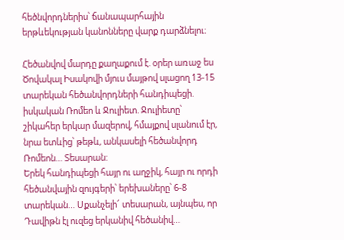հեծնվորդներիս՝ ճանապարհային երթևեկության կանոնները վարք դարձնելու։

Հեծանվով մարդը քաղաքում է. օրեր առաջ ես Ծովակալ Իսակովի մյուս մայթով սլացող 13-15 տարեկան հեծանվորդների հանդիպեցի. իսկական Ռոմեո և Ջուլիետ. Ջուլիետը՝ շիկահեր երկար մազերով, հմայքով սլանում էր, նրա ետևից՝ թեթև, անկասելի հեծանվորդ Ռոմեոն… Տեսարան:
Երեկ հանդիպեցի հայր ու աղջիկ, հայր ու որդի հեծանվային զույգերի՝ երեխաները՝ 6-8 տարեկան… Սքանչելի՜ տեսարան, այնպես, որ Դավիթն էլ ուզեց երկանիվ հեծանիվ…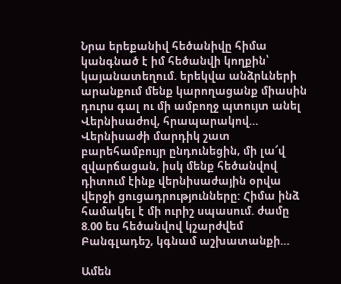Նրա երեքանիվ հեծանիվը հիմա կանգնած է իմ հեծանվի կողքին՝ կայանատեղում. երեկվա անձրևների արանքում մենք կարողացանք միասին դուրս գալ ու մի ամբողջ պտույտ անել Վերնիսաժով, հրապարակով… Վերնիսաժի մարդիկ շատ բարեհամբույր ընդունեցին, մի լա՜վ զվարճացան, իսկ մենք հեծանվով դիտում էինք վերնիսաժային օրվա վերջի ցուցադրությունները: Հիմա ինձ համակել է մի ուրիշ սպասում. ժամը 8.00 ես հեծանվով կշարժվեմ Բանգլադեշ, կգնամ աշխատանքի…

Ամեն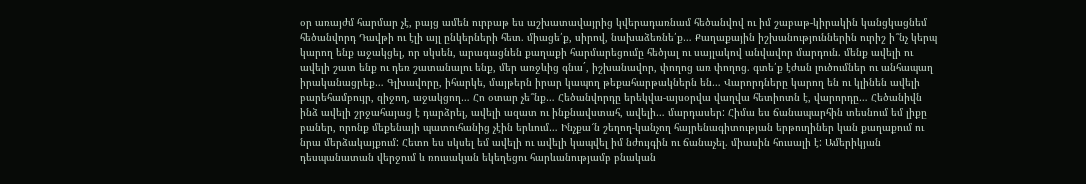օր առայժմ հարմար չէ, բայց ամեն ուրբաթ ես աշխատավայրից կվերադառնամ հեծանվով ու իմ շաբաթ-կիրակին կանցկացնեմ հեծանվորդ Դավթի ու էլի այլ ընկերների հետ. միացե՛ք, սիրով, նախաձեռնե՛ք… Քաղաքային իշխանություններին ուրիշ ի՞նչ կերպ կարող ենք աջակցել, որ սկսեն, արագացնեն քաղաքի հարմարեցումը հեծյալ ու սայլակով անվավոր մարդուն. մենք ավելի ու ավելի շատ ենք ու դեռ շատանալու ենք, մեր առջևից գնաˊ, իշխանավոր, փողոց առ փողոց. գտե՛ք էժան լուծումներ ու անհապաղ իրականացրեք… Գլխավորը, իհարկե, մայթերն իրար կապող թեքահարթակներն են… Վարորդները կարող են ու կլինեն ավելի բարեհամբույր, զիջող, աջակցող… Հո օտար չե՞նք… Հեծանվորդը երեկվա-այսօրվա վաղվա հետիոտն է, վարորդը… Հեծանիվն ինձ ավելի շրջահայաց է դարձրել, ավելի ազատ ու ինքնավստահ, ավելի… մարդասեր: Հիմա ես ճանապարհին տեսնում եմ լիքը բաներ, որոնք մեքենայի պատուհանից չէին երևում… Ինչքա՜ն շեղող-կանչող հայրենագիտության երթուղիներ կան քաղաքում ու նրա մերձակայքում: Հետո ես սկսել եմ ավելի ու ավելի կապվել իմ նժույգին ու ճանաչել. միասին հուսալի է: Ամերիկյան դեսպանատան վերջում և ռուսական եկեղեցու հարևանությամբ բնական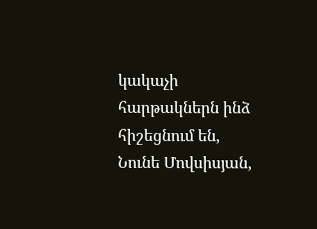կակաչի հարթակներն ինձ հիշեցնում են, Նունե Մովսիսյան,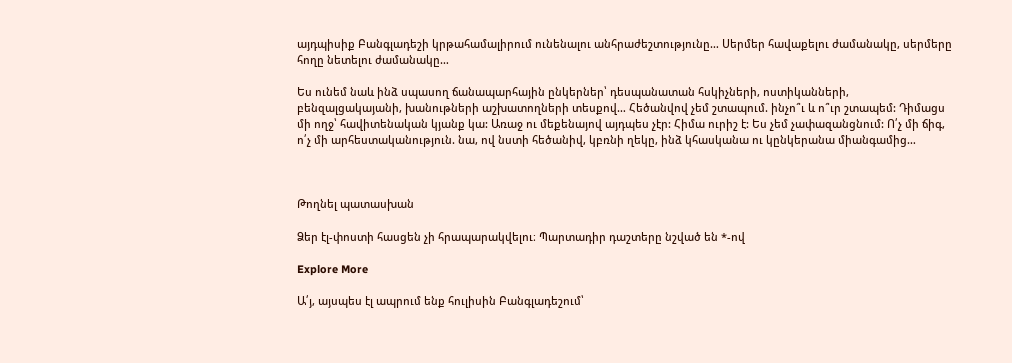այդպիսիք Բանգլադեշի կրթահամալիրում ունենալու անհրաժեշտությունը… Սերմեր հավաքելու ժամանակը, սերմերը հողը նետելու ժամանակը…

Ես ունեմ նաև ինձ սպասող ճանապարհային ընկերներ՝ դեսպանատան հսկիչների, ոստիկանների, բենզալցակայանի, խանութների աշխատողների տեսքով… Հեծանվով չեմ շտապում. ինչո՞ւ և ո՞ւր շտապեմ: Դիմացս մի ողջ՝ հավիտենական կյանք կա: Առաջ ու մեքենայով այդպես չէր: Հիմա ուրիշ է: Ես չեմ չափազանցնում: Ո՛չ մի ճիգ, ո՛չ մի արհեստականություն. նա, ով նստի հեծանիվ, կբռնի ղեկը, ինձ կհասկանա ու կընկերանա միանգամից…



Թողնել պատասխան

Ձեր էլ-փոստի հասցեն չի հրապարակվելու։ Պարտադիր դաշտերը նշված են *-ով

Explore More

Ա՛յ, այսպես էլ ապրում ենք հուլիսին Բանգլադեշում՝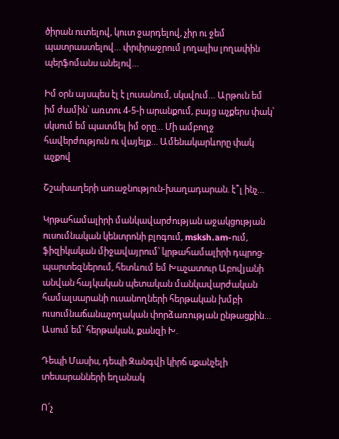ծիրան ուտելով, կուտ ջարդելով, չիր ու ջեմ պատրաստելով… փրփրաջրում լողալիս լողափին պերֆոմանս անելով…

Իմ օրն այսպես էլ է լուսանում, սկսվում… Արթուն եմ իմ ժամին՝ առտու 4-5-ի արանքում, բայց աչքերս փակ՝ սկսում եմ պատմել իմ օրը… Մի ամբողջ հավերժություն ու վայելք… Ամենակարևորը փակ աչքով

Շշախաղերի առաջնություն-խաղադարան. է՞լ ինչ…

Կրթահամալիրի մանկավարժության աջակցության ուսումնական կենտրոնի բլոգում, msksh.am-ում, ֆիզիկական միջավայրում՝ կրթահամալիրի դպրոց-պարտեզներում, հետևում եմ Խաչատուր Աբովյանի անվան հայկական պետական մանկավարժական համալսարանի ուսանողների հերթական խմբի ուսումնաճանաչողական փորձառության ընթացքին… Ասում եմ՝ հերթական, քանզի Խ.

Դեպի Մասիս, դեպի Զանգվի կիրճ սքանչելի տեսարանների եղանակ

Ո՛չ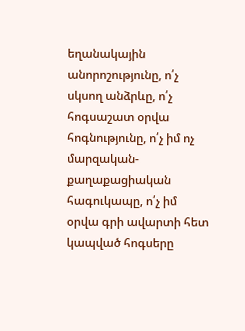եղանակային անորոշությունը, ո՛չ սկսող անձրևը, ո՛չ հոգսաշատ օրվա հոգնությունը, ո՛չ իմ ոչ մարզական- քաղաքացիական հագուկապը, ո՛չ իմ օրվա գրի ավարտի հետ կապված հոգսերը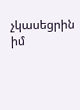չկասեցրին իմ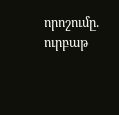որոշումը. ուրբաթ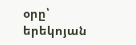օրը՝ երեկոյան